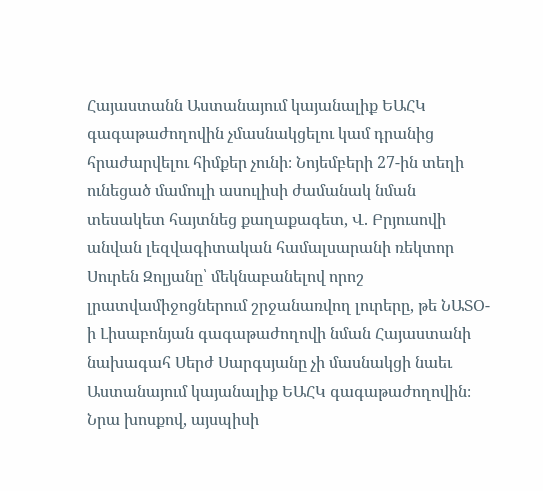Հայաստանն Աստանայում կայանալիք ԵԱՀԿ գագաթաժողովին չմասնակցելու կամ դրանից հրաժարվելու հիմքեր չունի։ Նոյեմբերի 27-ին տեղի ունեցած մամուլի ասուլիսի ժամանակ նման տեսակետ հայտնեց քաղաքագետ, Վ. Բրյուսովի անվան լեզվագիտական համալսարանի ռեկտոր Սուրեն Զոլյանը՝ մեկնաբանելով որոշ լրատվամիջոցներում շրջանառվող լուրերը, թե ՆԱՏՕ-ի Լիսաբոնյան գագաթաժողովի նման Հայաստանի նախագահ Սերժ Սարգսյանը չի մասնակցի նաեւ Աստանայում կայանալիք ԵԱՀԿ գագաթաժողովին։
Նրա խոսքով, այսպիսի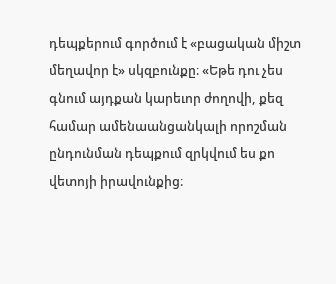դեպքերում գործում է «բացական միշտ մեղավոր է» սկզբունքը։ «Եթե դու չես գնում այդքան կարեւոր ժողովի, քեզ համար ամենաանցանկալի որոշման ընդունման դեպքում զրկվում ես քո վետոյի իրավունքից։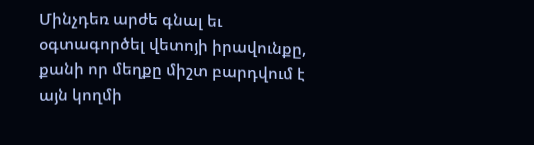Մինչդեռ արժե գնալ եւ օգտագործել վետոյի իրավունքը, քանի որ մեղքը միշտ բարդվում է այն կողմի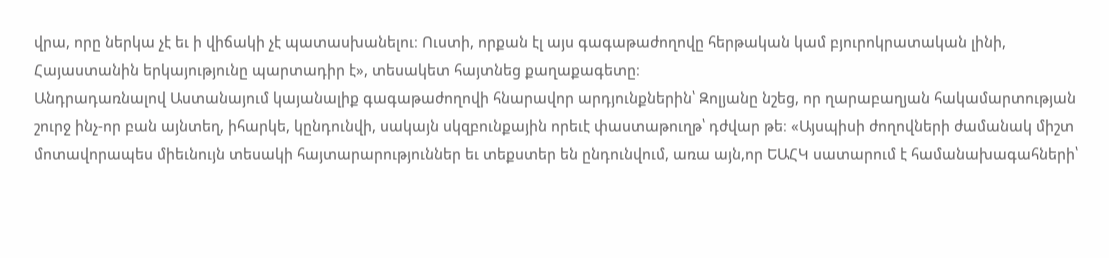վրա, որը ներկա չէ եւ ի վիճակի չէ պատասխանելու։ Ուստի, որքան էլ այս գագաթաժողովը հերթական կամ բյուրոկրատական լինի, Հայաստանին երկայությունը պարտադիր է», տեսակետ հայտնեց քաղաքագետը։
Անդրադառնալով Աստանայում կայանալիք գագաթաժողովի հնարավոր արդյունքներին՝ Զոլյանը նշեց, որ ղարաբաղյան հակամարտության շուրջ ինչ-որ բան այնտեղ, իհարկե, կընդունվի, սակայն սկզբունքային որեւէ փաստաթուղթ՝ դժվար թե։ «Այսպիսի ժողովների ժամանակ միշտ մոտավորապես միեւնույն տեսակի հայտարարություններ եւ տեքստեր են ընդունվում, առա այն,որ ԵԱՀԿ սատարում է համանախագահների՝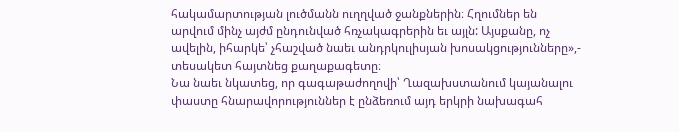հակամարտության լուծմանն ուղղված ջանքներին։ Հղումներ են արվում մինչ այժմ ընդունված հռչակագրերին եւ այլն: Այսքանը, ոչ ավելին, իհարկե՝ չհաշված նաեւ անդրկուլիսյան խոսակցությունները»,- տեսակետ հայտնեց քաղաքագետը։
Նա նաեւ նկատեց, որ գագաթաժողովի՝ Ղազախստանում կայանալու փաստը հնարավորություններ է ընձեռում այդ երկրի նախագահ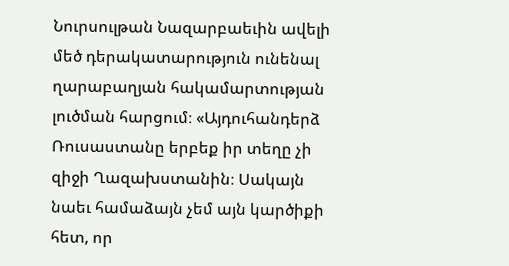Նուրսուլթան Նազարբաեւին ավելի մեծ դերակատարություն ունենալ ղարաբաղյան հակամարտության լուծման հարցում։ «Այդուհանդերձ Ռուսաստանը երբեք իր տեղը չի զիջի Ղազախստանին։ Սակայն նաեւ համաձայն չեմ այն կարծիքի հետ, որ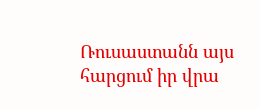Ռուսաստանն այս հարցում իր վրա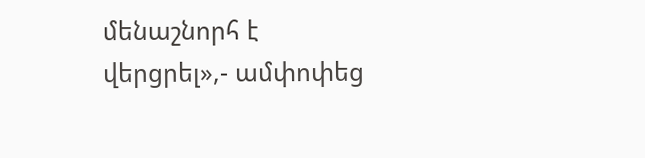մենաշնորհ է վերցրել»,- ամփոփեց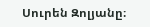Սուրեն Զոլյանը։